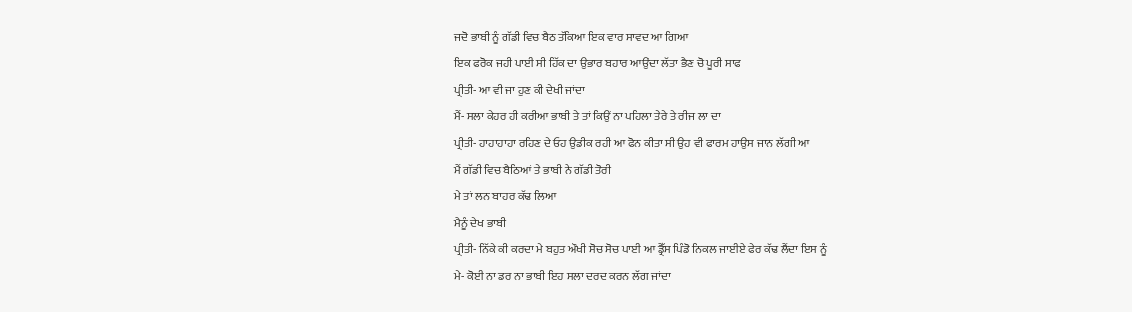ਜਦੋ ਭਾਬੀ ਨੂੰ ਗੱਡੀ ਵਿਚ ਬੈਠ ਤੱਕਿਆ ਇਕ ਵਾਰ ਸਾਵਦ ਆ ਗਿਆ
ਇਕ ਫਰੋਕ ਜਹੀ ਪਾਈ ਸੀ ਹਿੱਕ ਦਾ ਉਭਾਰ ਬਹਾਰ ਆਉਂਦਾ ਲੱਤਾ ਭੈਣ ਚੋ ਪੂਰੀ ਸਾਫ
ਪ੍ਰੀਤੀ- ਆ ਵੀ ਜਾ ਹੁਣ ਕੀ ਦੇਖੀ ਜਾਂਦਾ
ਮੈਂ- ਸਲਾ ਕੇਹਰ ਹੀ ਕਰੀਆ ਭਾਬੀ ਤੇ ਤਾਂ ਕਿਉਂ ਨਾ ਪਹਿਲਾ ਤੇਰੇ ਤੇ ਰੀਜ ਲਾ ਦਾ
ਪ੍ਰੀਤੀ- ਹਾਹਾਹਾਹਾ ਰਹਿਣ ਦੇ ਓਹ ਉਡੀਕ ਰਹੀ ਆ ਫੋਨ ਕੀਤਾ ਸੀ ਉਹ ਵੀ ਫਾਰਮ ਹਾਉਸ ਜਾਨ ਲੱਗੀ ਆ
ਮੈਂ ਗੱਡੀ ਵਿਚ ਬੈਠਿਆਂ ਤੇ ਭਾਬੀ ਨੇ ਗੱਡੀ ਤੋਰੀ
ਮੇ ਤਾਂ ਲਨ ਬਾਹਰ ਕੱਢ ਲਿਆ
ਮੈਨੂੰ ਦੇਖ ਭਾਬੀ
ਪ੍ਰੀਤੀ- ਨਿੱਕੇ ਕੀ ਕਰਦਾ ਮੇ ਬਹੁਤ ਔਖੀ ਸੋਚ ਸੋਚ ਪਾਈ ਆ ਡ੍ਰੈੱਸ ਪਿੰਡੋ ਨਿਕਲ ਜਾਈਏ ਫੇਰ ਕੱਢ ਲੈਂਦਾ ਇਸ ਨੂੰ
ਮੇ- ਕੋਈ ਨਾ ਡਰ ਨਾ ਭਾਬੀ ਇਹ ਸਲਾ ਦਰਦ ਕਰਨ ਲੱਗ ਜਾਂਦਾ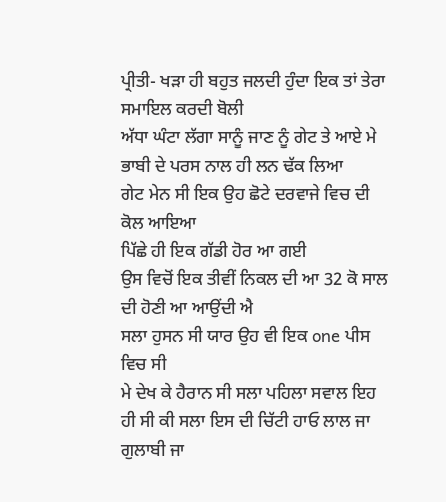ਪ੍ਰੀਤੀ- ਖੜਾ ਹੀ ਬਹੁਤ ਜਲਦੀ ਹੁੰਦਾ ਇਕ ਤਾਂ ਤੇਰਾ
ਸਮਾਇਲ ਕਰਦੀ ਬੋਲੀ
ਅੱਧਾ ਘੰਟਾ ਲੱਗਾ ਸਾਨੂੰ ਜਾਣ ਨੂੰ ਗੇਟ ਤੇ ਆਏ ਮੇ ਭਾਬੀ ਦੇ ਪਰਸ ਨਾਲ ਹੀ ਲਨ ਢੱਕ ਲਿਆ
ਗੇਟ ਮੇਨ ਸੀ ਇਕ ਉਹ ਛੋਟੇ ਦਰਵਾਜੇ ਵਿਚ ਦੀ ਕੋਲ ਆਇਆ
ਪਿੱਛੇ ਹੀ ਇਕ ਗੱਡੀ ਹੋਰ ਆ ਗਈ
ਉਸ ਵਿਚੋਂ ਇਕ ਤੀਵੀਂ ਨਿਕਲ ਦੀ ਆ 32 ਕੋ ਸਾਲ ਦੀ ਹੋਣੀ ਆ ਆਉਂਦੀ ਐ
ਸਲਾ ਹੁਸਨ ਸੀ ਯਾਰ ਉਹ ਵੀ ਇਕ one ਪੀਸ ਵਿਚ ਸੀ
ਮੇ ਦੇਖ ਕੇ ਹੈਰਾਨ ਸੀ ਸਲਾ ਪਹਿਲਾ ਸਵਾਲ ਇਹ ਹੀ ਸੀ ਕੀ ਸਲਾ ਇਸ ਦੀ ਚਿੱਟੀ ਹਾਓ ਲਾਲ ਜਾ ਗੁਲਾਬੀ ਜਾ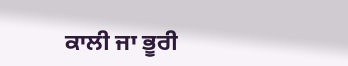ਕਾਲੀ ਜਾ ਭੂਰੀ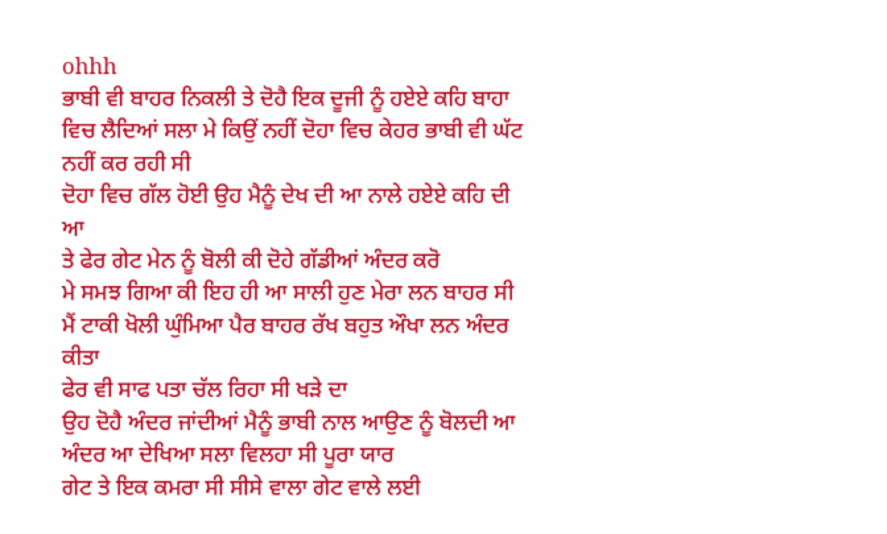ohhh
ਭਾਬੀ ਵੀ ਬਾਹਰ ਨਿਕਲੀ ਤੇ ਦੋਹੈ ਇਕ ਦੂਜੀ ਨੂੰ ਹਏਏ ਕਹਿ ਬਾਹਾ ਵਿਚ ਲੈਦਿਆਂ ਸਲਾ ਮੇ ਕਿਉਂ ਨਹੀਂ ਦੋਹਾ ਵਿਚ ਕੇਹਰ ਭਾਬੀ ਵੀ ਘੱਟ ਨਹੀਂ ਕਰ ਰਹੀ ਸੀ
ਦੋਹਾ ਵਿਚ ਗੱਲ ਹੋਈ ਉਹ ਮੈਨੂੰ ਦੇਖ ਦੀ ਆ ਨਾਲੇ ਹਏਏ ਕਹਿ ਦੀ ਆ
ਤੇ ਫੇਰ ਗੇਟ ਮੇਨ ਨੂੰ ਬੋਲੀ ਕੀ ਦੋਹੇ ਗੱਡੀਆਂ ਅੰਦਰ ਕਰੋ
ਮੇ ਸਮਝ ਗਿਆ ਕੀ ਇਹ ਹੀ ਆ ਸਾਲੀ ਹੁਣ ਮੇਰਾ ਲਨ ਬਾਹਰ ਸੀ ਮੈਂ ਟਾਕੀ ਖੋਲੀ ਘੁੰਮਿਆ ਪੈਰ ਬਾਹਰ ਰੱਖ ਬਹੁਤ ਔਖਾ ਲਨ ਅੰਦਰ ਕੀਤਾ
ਫੇਰ ਵੀ ਸਾਫ ਪਤਾ ਚੱਲ ਰਿਹਾ ਸੀ ਖੜੇ ਦਾ
ਉਹ ਦੋਹੈ ਅੰਦਰ ਜਾਂਦੀਆਂ ਮੈਨੂੰ ਭਾਬੀ ਨਾਲ ਆਉਣ ਨੂੰ ਬੋਲਦੀ ਆ
ਅੰਦਰ ਆ ਦੇਖਿਆ ਸਲਾ ਵਿਲਹਾ ਸੀ ਪੂਰਾ ਯਾਰ
ਗੇਟ ਤੇ ਇਕ ਕਮਰਾ ਸੀ ਸੀਸੇ ਵਾਲਾ ਗੇਟ ਵਾਲੇ ਲਈ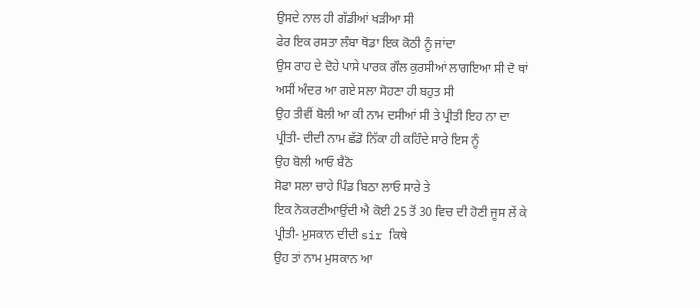ਉਸਦੇ ਨਾਲ ਹੀ ਗੱਡੀਆਂ ਖੜੀਆ ਸੀ
ਫੇਰ ਇਕ ਰਸਤਾ ਲੰਬਾ ਥੋਡਾ ਇਕ ਕੋਠੀ ਨੂੰ ਜਾਂਦਾ
ਉਸ ਰਾਹ ਦੇ ਦੋਹੇ ਪਾਸੇ ਪਾਰਕ ਗੌਲ ਕੁਰਸੀਆਂ ਲਾਗਇਆ ਸੀ ਦੋ ਥਾਂ
ਅਸੀਂ ਅੰਦਰ ਆ ਗਏ ਸਲਾ ਸੋਹਣਾ ਹੀ ਬਹੁਤ ਸੀ
ਉਹ ਤੀਵੀਂ ਬੋਲੀ ਆ ਕੀ ਨਾਮ ਦਸੀਆਂ ਸੀ ਤੇ ਪ੍ਰੀਤੀ ਇਹ ਨਾ ਦਾ
ਪ੍ਰੀਤੀ- ਦੀਦੀ ਨਾਮ ਛੱਡੋ ਨਿੱਕਾ ਹੀ ਕਹਿੰਦੇ ਸਾਰੇ ਇਸ ਨੂੰ
ਉਹ ਬੋਲੀ ਆਓ ਬੈਠੋ
ਸੋਫਾ ਸਲਾ ਚਾਹੇ ਪਿੰਡ ਬਿਠਾ ਲਾਓ ਸਾਰੇ ਤੇ
ਇਕ ਨੋਕਰਣੀਆਉਂਦੀ ਐ ਕੋਈ 25 ਤੋਂ 30 ਵਿਚ ਦੀ ਹੋਣੀ ਜੂਸ ਲੇਂ ਕੇ
ਪ੍ਰੀਤੀ- ਮੁਸਕਾਨ ਦੀਦੀ sir ਕਿਥੇ
ਉਹ ਤਾਂ ਨਾਮ ਮੁਸਕਾਨ ਆ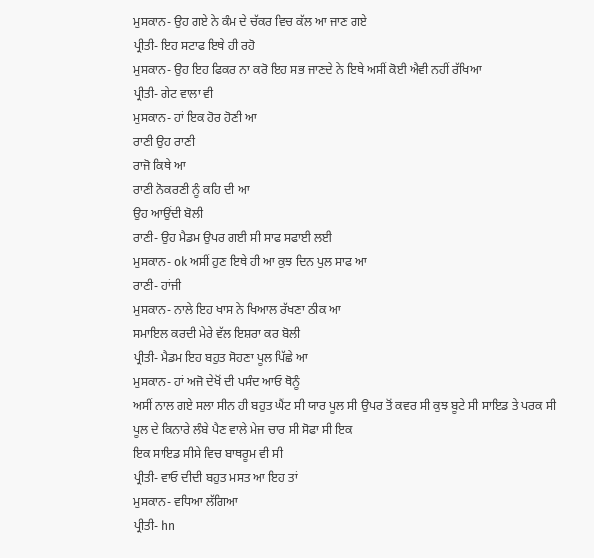ਮੁਸਕਾਨ- ਉਹ ਗਏ ਨੇ ਕੰਮ ਦੇ ਚੱਕਰ ਵਿਚ ਕੱਲ ਆ ਜਾਣ ਗਏ
ਪ੍ਰੀਤੀ- ਇਹ ਸਟਾਫ ਇਥੇ ਹੀ ਰਹੋ
ਮੁਸਕਾਨ- ਉਹ ਇਹ ਫਿਕਰ ਨਾ ਕਰੋ ਇਹ ਸਭ ਜਾਣਦੇ ਨੇ ਇਥੇ ਅਸੀਂ ਕੋਈ ਐਵੀ ਨਹੀਂ ਰੱਖਿਆ
ਪ੍ਰੀਤੀ- ਗੇਟ ਵਾਲਾ ਵੀ
ਮੁਸਕਾਨ- ਹਾਂ ਇਕ ਹੋਰ ਹੋਣੀ ਆ
ਰਾਣੀ ਉਹ ਰਾਣੀ
ਰਾਜੋ ਕਿਥੇ ਆ
ਰਾਣੀ ਨੋਕਰਣੀ ਨੂੰ ਕਹਿ ਦੀ ਆ
ਉਹ ਆਉਂਦੀ ਬੋਲੀ
ਰਾਣੀ- ਉਹ ਮੈਡਮ ਉਪਰ ਗਈ ਸੀ ਸਾਫ ਸਫਾਈ ਲਈ
ਮੁਸਕਾਨ- ok ਅਸੀਂ ਹੁਣ ਇਥੇ ਹੀ ਆ ਕੁਝ ਦਿਨ ਪੁਲ ਸਾਫ ਆ
ਰਾਣੀ- ਹਾਂਜੀ
ਮੁਸਕਾਨ- ਨਾਲੇ ਇਹ ਖਾਸ ਨੇ ਖਿਆਲ ਰੱਖਣਾ ਠੀਕ ਆ
ਸਮਾਇਲ ਕਰਦੀ ਮੇਰੇ ਵੱਲ ਇਸ਼ਰਾ ਕਰ ਬੋਲੀ
ਪ੍ਰੀਤੀ- ਮੈਡਮ ਇਹ ਬਹੁਤ ਸੋਹਣਾ ਪੂਲ ਪਿੱਛੇ ਆ
ਮੁਸਕਾਨ- ਹਾਂ ਅਜੋ ਦੇਖੋਂ ਦੀ ਪਸੰਦ ਆਓ ਥੋਨੂੰ
ਅਸੀਂ ਨਾਲ ਗਏ ਸਲਾ ਸੀਨ ਹੀ ਬਹੁਤ ਘੈਂਟ ਸੀ ਯਾਰ ਪੂਲ ਸੀ ਉਪਰ ਤੋਂ ਕਵਰ ਸੀ ਕੁਝ ਬੂਟੇ ਸੀ ਸਾਇਡ ਤੇ ਪਰਕ ਸੀ
ਪੂਲ ਦੇ ਕਿਨਾਰੇ ਲੰਬੇ ਪੈਣ ਵਾਲੇ ਮੇਜ ਚਾਰ ਸੀ ਸੋਫਾ ਸੀ ਇਕ
ਇਕ ਸਾਇਡ ਸੀਸੇ ਵਿਚ ਬਾਥਰੂਮ ਵੀ ਸੀ
ਪ੍ਰੀਤੀ- ਵਾਓ ਦੀਦੀ ਬਹੁਤ ਮਸਤ ਆ ਇਹ ਤਾਂ
ਮੁਸਕਾਨ- ਵਧਿਆ ਲੱਗਿਆ
ਪ੍ਰੀਤੀ- hn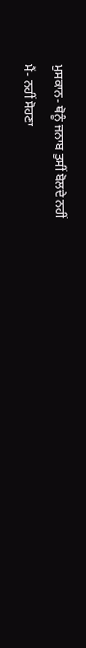ਮੁਸਕਾਨ- ਥੋਨੂੰ ਜਨਾਬ ਤੁਸੀਂ ਬੋਲਦੇ ਨਹੀਂ
ਮੈਂ- ਨਹੀਂ ਸੋਹਣਾ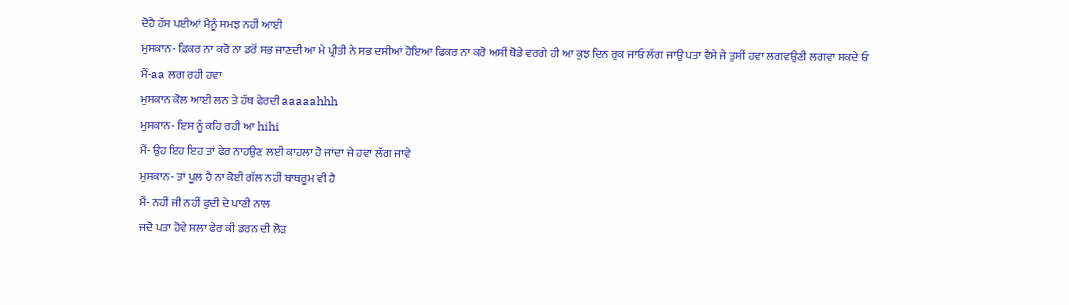ਦੋਹੈ ਹੱਸ ਪਈਆਂ ਮੈਨੂੰ ਸਮਝ ਨਹੀਂ ਆਈ
ਮੁਸਕਾਨ- ਫ਼ਿਕਰ ਨਾ ਕਰੋ ਨਾ ਡਰੋਂ ਸਭ ਜਾਣਦੀ ਆ ਮੇ ਪ੍ਰੀਤੀ ਨੇ ਸਭ ਦਸੀਆਂ ਹੋਇਆ ਫਿਕਰ ਨਾ ਕਰੋ ਅਸੀਂ ਥੋਡੇ ਵਰਗੇ ਹੀ ਆ ਕੁਝ ਦਿਨ ਰੁਕ ਜਾਓ ਲੱਗ ਜਾਉ ਪਤਾ ਵੈਸੇ ਜੇ ਤੁਸੀਂ ਹਵਾ ਲਗਵਉਣੀ ਲਗਵਾ ਸਕਦੇ ਓ
ਮੈਂ-aa ਲਗ ਰਹੀ ਹਵਾ
ਮੁਸਕਾਨ ਕੋਲ ਆਈ ਲਨ ਤੇ ਹੱਥ ਫੇਰਦੀ aaaaahhh
ਮੁਸਕਾਨ- ਇਸ ਨੂੰ ਕਹਿ ਰਹੀ ਆ hihi
ਮੈਂ- ਉਹ ਇਹ ਇਹ ਤਾਂ ਫੇਰ ਨਾਹਉਣ ਲਈ ਕਾਹਲਾ ਹੋ ਜਾਂਦਾ ਜੇ ਹਵਾ ਲੱਗ ਜਾਵੇ
ਮੁਸਕਾਨ- ਤਾਂ ਪੂਲ ਹੈ ਨਾ ਕੋਈ ਗੱਲ ਨਹੀਂ ਬਾਥਰੂਮ ਵੀ ਹੈ
ਮੈਂ- ਨਹੀਂ ਜੀ ਨਹੀਂ ਫੁਦੀ ਦੇ ਪਾਣੀ ਨਾਲ
ਜਦੋ ਪਤਾ ਹੋਵੇ ਸਲਾ ਫੇਰ ਕੀ ਡਰਨ ਦੀ ਲੋੜ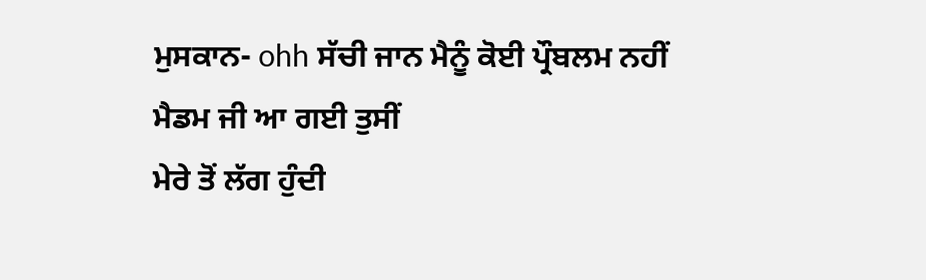ਮੁਸਕਾਨ- ohh ਸੱਚੀ ਜਾਨ ਮੈਨੂੰ ਕੋਈ ਪ੍ਰੌਬਲਮ ਨਹੀਂ
ਮੈਡਮ ਜੀ ਆ ਗਈ ਤੁਸੀਂ
ਮੇਰੇ ਤੋਂ ਲੱਗ ਹੁੰਦੀ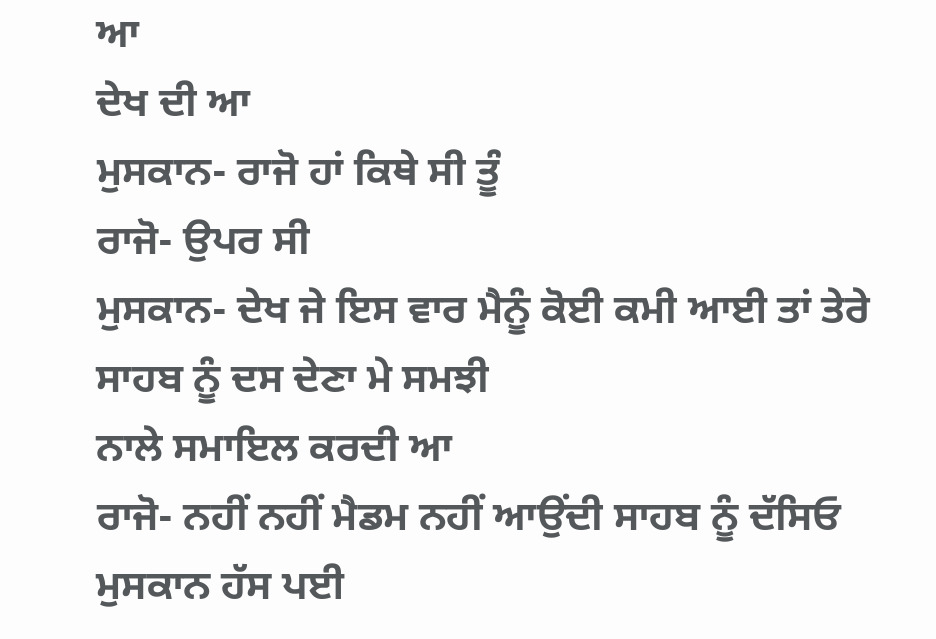ਆ
ਦੇਖ ਦੀ ਆ
ਮੁਸਕਾਨ- ਰਾਜੋ ਹਾਂ ਕਿਥੇ ਸੀ ਤੂੰ
ਰਾਜੋ- ਉਪਰ ਸੀ
ਮੁਸਕਾਨ- ਦੇਖ ਜੇ ਇਸ ਵਾਰ ਮੈਨੂੰ ਕੋਈ ਕਮੀ ਆਈ ਤਾਂ ਤੇਰੇ ਸਾਹਬ ਨੂੰ ਦਸ ਦੇਣਾ ਮੇ ਸਮਝੀ
ਨਾਲੇ ਸਮਾਇਲ ਕਰਦੀ ਆ
ਰਾਜੋ- ਨਹੀਂ ਨਹੀਂ ਮੈਡਮ ਨਹੀਂ ਆਉਂਦੀ ਸਾਹਬ ਨੂੰ ਦੱਸਿਓ
ਮੁਸਕਾਨ ਹੱਸ ਪਈ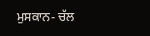ਮੁਸਕਾਨ- ਚੱਲ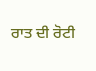ਰਾਤ ਦੀ ਰੋਟੀ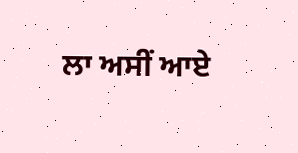ਲਾ ਅਸੀਂ ਆਏ